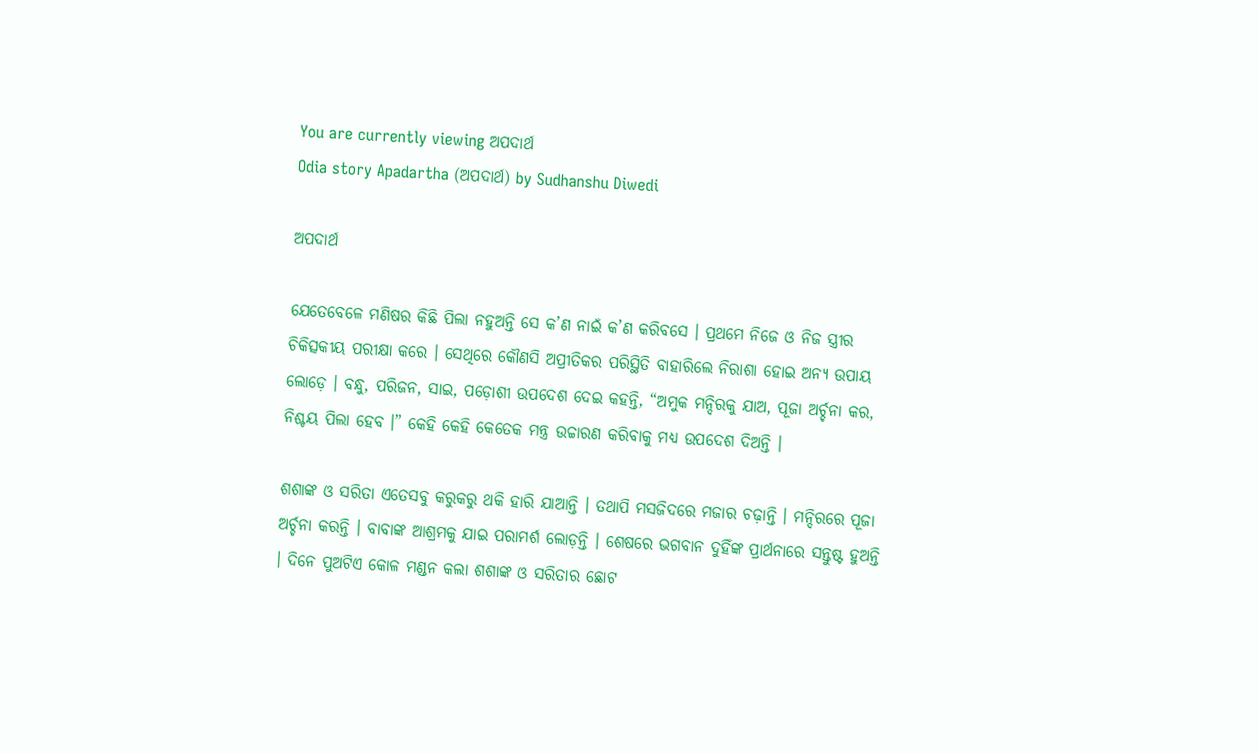You are currently viewing ଅପଦାର୍ଥ
Odia story Apadartha (ଅପଦାର୍ଥ) by Sudhanshu Diwedi

ଅପଦାର୍ଥ

ଯେତେବେଳେ ମଣିଷର କିଛି ପିଲା ନହୁଅନ୍ତି ସେ କ’ଣ ନାଇଁ କ’ଣ କରିବସେ । ପ୍ରଥମେ ନିଜେ ଓ ନିଜ ସ୍ତ୍ରୀର ଚିକିତ୍ସକୀୟ ପରୀକ୍ଷା କରେ । ସେଥିରେ କୌଣସି ଅପ୍ରୀତିକର ପରିସ୍ଥିତି ବାହାରିଲେ ନିରାଶା ହୋଇ ଅନ୍ୟ ଉପାୟ ଲୋଡ଼େ । ବନ୍ଧୁ, ପରିଜନ, ସାଇ, ପଡ଼ୋଶୀ ଉପଦେଶ ଦେଇ କହନ୍ତି, “ଅମୁକ ମନ୍ଦିରକୁ ଯାଅ, ପୂଜା ଅର୍ଚ୍ଚନା କର, ନିଶ୍ଚୟ ପିଲା ହେବ ।” କେହି କେହି କେତେକ ମନ୍ତ୍ର ଉଚ୍ଚାରଣ କରିବାକୁ ମଧ୍ୟ ଉପଦେଶ ଦିଅନ୍ତି ।

ଶଶାଙ୍କ ଓ ସରିତା ଏତେସବୁ କରୁକରୁ ଥକି ହାରି ଯାଆନ୍ତି । ତଥାପି ମସଜିଦରେ ମଜାର ଚଢ଼ାନ୍ତି । ମନ୍ଦିରରେ ପୂଜା ଅର୍ଚ୍ଚନା କରନ୍ତି । ବାବାଙ୍କ ଆଶ୍ରମକୁ ଯାଇ ପରାମର୍ଶ ଲୋଡ଼ନ୍ତି । ଶେଷରେ ଭଗବାନ ଦୁହିଁଙ୍କ ପ୍ରାର୍ଥନାରେ ସନ୍ତୁଷ୍ଟ ହୁଅନ୍ତି । ଦିନେ ପୁଅଟିଏ କୋଳ ମଣ୍ଡନ କଲା ଶଶାଙ୍କ ଓ ସରିତାର ଛୋଟ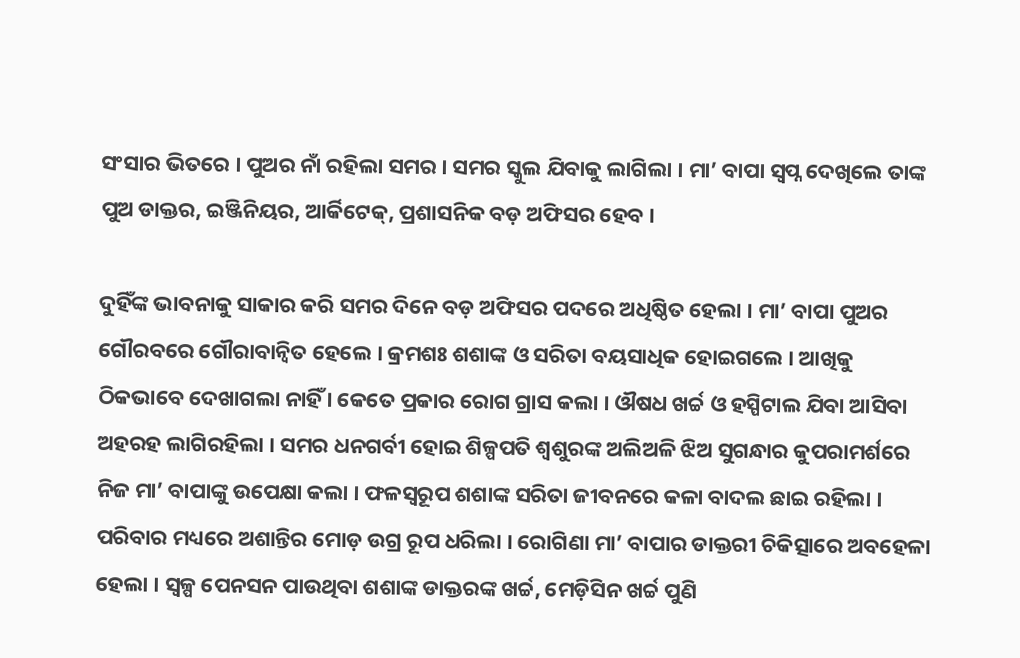ସଂସାର ଭିତରେ । ପୁଅର ନାଁ ରହିଲା ସମର । ସମର ସ୍କୁଲ ଯିବାକୁ ଲାଗିଲା । ମା’ ବାପା ସ୍ୱପ୍ନ ଦେଖିଲେ ତାଙ୍କ ପୁଅ ଡାକ୍ତର, ଇଞ୍ଜିନିୟର, ଆର୍କିଟେକ୍, ପ୍ରଶାସନିକ ବଡ଼ ଅଫିସର ହେବ ।

ଦୁହିଁଙ୍କ ଭାବନାକୁ ସାକାର କରି ସମର ଦିନେ ବଡ଼ ଅଫିସର ପଦରେ ଅଧିଷ୍ଠିତ ହେଲା । ମା’ ବାପା ପୁଅର ଗୌରବରେ ଗୌରାବାନ୍ୱିତ ହେଲେ । କ୍ରମଶଃ ଶଶାଙ୍କ ଓ ସରିତା ବୟସାଧିକ ହୋଇଗଲେ । ଆଖିକୁ ଠିକଭାବେ ଦେଖାଗଲା ନାହିଁ । କେତେ ପ୍ରକାର ରୋଗ ଗ୍ରାସ କଲା । ଔଷଧ ଖର୍ଚ୍ଚ ଓ ହସ୍ପିଟାଲ ଯିବା ଆସିବା ଅହରହ ଲାଗିରହିଲା । ସମର ଧନଗର୍ବୀ ହୋଇ ଶିଳ୍ପପତି ଶ୍ୱଶୁରଙ୍କ ଅଲିଅଳି ଝିଅ ସୁଗନ୍ଧାର କୁପରାମର୍ଶରେ ନିଜ ମା’ ବାପାଙ୍କୁ ଉପେକ୍ଷା କଲା । ଫଳସ୍ୱରୂପ ଶଶାଙ୍କ ସରିତା ଜୀବନରେ କଳା ବାଦଲ ଛାଇ ରହିଲା । ପରିବାର ମଧ୍ୟରେ ଅଶାନ୍ତିର ମୋଡ଼ ଉଗ୍ର ରୂପ ଧରିଲା । ରୋଗିଣା ମା’ ବାପାର ଡାକ୍ତରୀ ଚିକିତ୍ସାରେ ଅବହେଳା ହେଲା । ସ୍ୱଳ୍ପ ପେନସନ ପାଉଥିବା ଶଶାଙ୍କ ଡାକ୍ତରଙ୍କ ଖର୍ଚ୍ଚ, ମେଡ଼ିସିନ ଖର୍ଚ୍ଚ ପୁଣି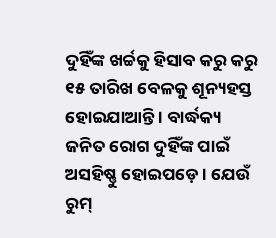ଦୁହିଁଙ୍କ ଖର୍ଚ୍ଚକୁ ହିସାବ କରୁ କରୁ ୧୫ ତାରିଖ ବେଳକୁ ଶୂନ୍ୟହସ୍ତ ହୋଇଯାଆନ୍ତି । ବାର୍ଦ୍ଧକ୍ୟ ଜନିତ ରୋଗ ଦୁହିଁଙ୍କ ପାଇଁ ଅସହିଷ୍ଣୁ ହୋଇପଡ଼େ । ଯେଉଁ ରୁମ୍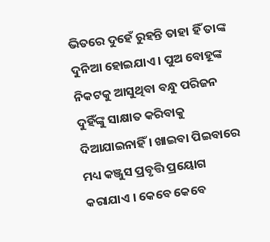ଭିତରେ ଦୁହେଁ ରୁହନ୍ତି ତାହା ହିଁ ତାଙ୍କ ଦୁନିଆ ହୋଇଯାଏ । ପୁଅ ବୋହୂଙ୍କ ନିକଟକୁ ଆସୁଥିବା ବନ୍ଧୁ ପରିଜନ ଦୁହିଁଙ୍କୁ ସାକ୍ଷାତ କରିବାକୁ ଦିଆଯାଇନାହିଁ । ଖାଇବା ପିଇବାରେ ମଧ୍ୟ କଞ୍ଜୁସ ପ୍ରବୃତ୍ତି ପ୍ରୟୋଗ କରାଯାଏ । କେବେ କେବେ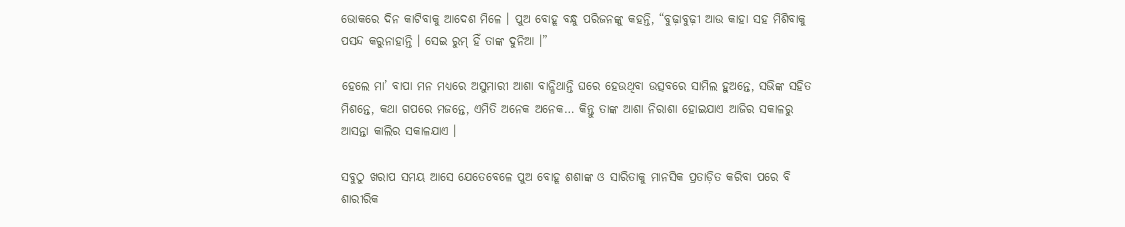ଭୋକରେ ଦିନ କାଟିବାକୁ ଆଦେଶ ମିଳେ । ପୁଅ ବୋହୂ ବନ୍ଧୁ ପରିଜନଙ୍କୁ କହନ୍ତି, “ବୁଢ଼ାବୁଢ଼ୀ ଆଉ କାହା ସହ ମିଶିବାକୁ ପସନ୍ଦ କରୁନାହାନ୍ତି । ସେଇ ରୁମ୍ ହିଁ ତାଙ୍କ ଦୁନିଆ ।”

ହେଲେ ମା’ ବାପା ମନ ମଧ୍ୟରେ ଅସୁମାରୀ ଆଶା ବାନ୍ଧିଥାନ୍ତି ଘରେ ହେଉଥିବା ଉତ୍ସବରେ ସାମିଲ ହୁଅନ୍ତେ, ସଭିଙ୍କ ସହିତ ମିଶନ୍ତେ, କଥା ଗପରେ ମଜନ୍ତେ, ଏମିତି ଅନେକ ଅନେକ… କିନ୍ତୁ ତାଙ୍କ ଆଶା ନିରାଶା ହୋଇଯାଏ ଆଜିର ସକାଳରୁ ଆସନ୍ତା କାଲିର ସକାଳଯାଏ ।

ସବୁଠୁ ଖରାପ ସମୟ ଆସେ ଯେତେବେଳେ ପୁଅ ବୋହୂ ଶଶାଙ୍କ ଓ ସାରିତାକୁ ମାନସିକ ପ୍ରତାଡ଼ିତ କରିବା ପରେ ବି ଶାରୀରିକ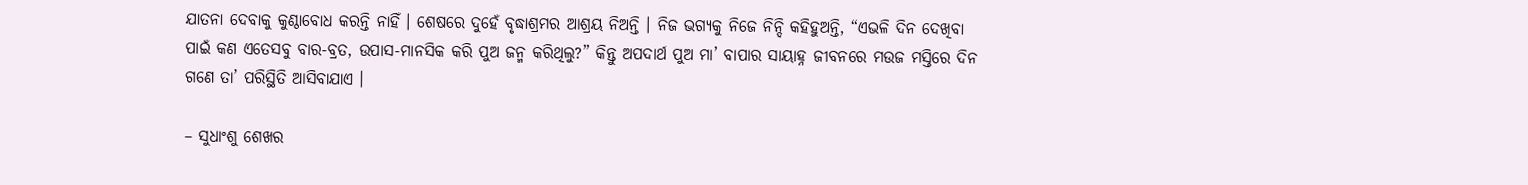ଯାତନା ଦେବାକୁ କୁଣ୍ଠାବୋଧ କରନ୍ତି ନାହିଁ । ଶେଷରେ ଦୁହେଁ ବୃଦ୍ଧାଶ୍ରମର ଆଶ୍ରୟ ନିଅନ୍ତି । ନିଜ ଭଗ୍ୟକୁ ନିଜେ ନିନ୍ଦି କହିହୁଅନ୍ତି, “ଏଭଳି ଦିନ ଦେଖିବା ପାଇଁ କଣ ଏତେସବୁ ବାର-ବ୍ରତ, ଉପାସ-ମାନସିକ କରି ପୁଅ ଜନ୍ମ କରିଥିଲୁ?” କିନ୍ତୁ ଅପଦାର୍ଥ ପୁଅ ମା’ ବାପାର ସାୟାହ୍ନ ଜୀବନରେ ମଉଜ ମସ୍ତିରେ ଦିନ ଗଣେ ତା’ ପରିସ୍ଥିତି ଆସିବାଯାଏ ।

– ସୁଧାଂଶୁ ଶେଖର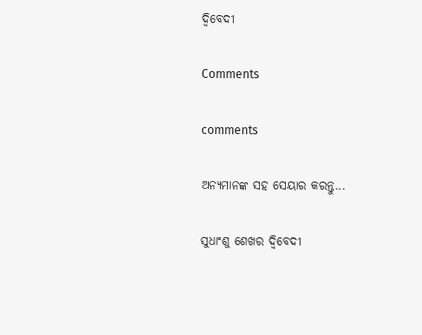ଦ୍ୱିବେଦୀ

Comments

comments

ଅନ୍ୟମାନଙ୍କ ସହ ସେୟାର କରନ୍ତୁ...

ସୁଧାଂଶୁ ଶେଖର ଦ୍ୱିବେଦୀ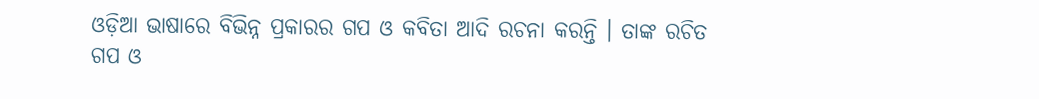ଓଡ଼ିଆ ଭାଷାରେ ବିଭିନ୍ନ ପ୍ରକାରର ଗପ ଓ କବିତା ଆଦି ରଚନା କରନ୍ତି । ତାଙ୍କ ରଚିତ ଗପ ଓ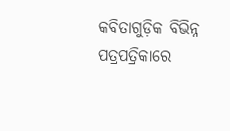କବିତାଗୁଡ଼ିକ ବିଭିନ୍ନ ପତ୍ରପତ୍ରିକାରେ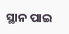ସ୍ଥାନ ପାଇ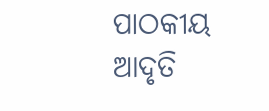ପାଠକୀୟ ଆଦୃତି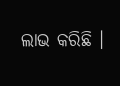ଲାଭ କରିଛି ।